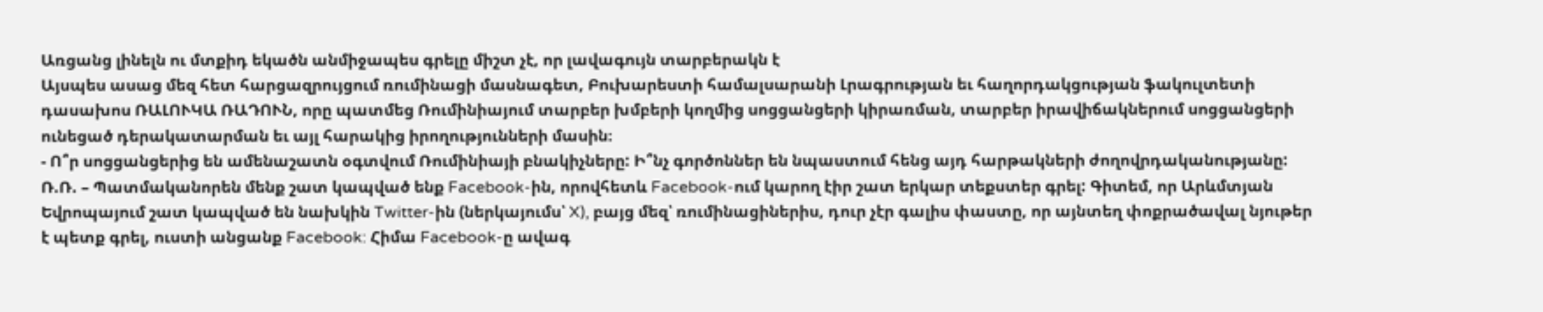Առցանց լինելն ու մտքիդ եկածն անմիջապես գրելը միշտ չէ, որ լավագույն տարբերակն է
Այսպես ասաց մեզ հետ հարցազրույցում ռումինացի մասնագետ, Բուխարեստի համալսարանի Լրագրության եւ հաղորդակցության ֆակուլտետի դասախոս ՌԱԼՈՒԿԱ ՌԱԴՈՒՆ, որը պատմեց Ռումինիայում տարբեր խմբերի կողմից սոցցանցերի կիրառման, տարբեր իրավիճակներում սոցցանցերի ունեցած դերակատարման եւ այլ հարակից իրողությունների մասին։
- Ո՞ր սոցցանցերից են ամենաշատն օգտվում Ռումինիայի բնակիչները: Ի՞նչ գործոններ են նպաստում հենց այդ հարթակների ժողովրդականությանը:
Ռ.Ռ. – Պատմականորեն մենք շատ կապված ենք Facebook-ին, որովհետև Facebook-ում կարող էիր շատ երկար տեքստեր գրել: Գիտեմ, որ Արևմտյան Եվրոպայում շատ կապված են նախկին Twitter-ին (ներկայումս՝ X), բայց մեզ՝ ռումինացիներիս, դուր չէր գալիս փաստը, որ այնտեղ փոքրածավալ նյութեր է պետք գրել, ուստի անցանք Facebook: Հիմա Facebook-ը ավագ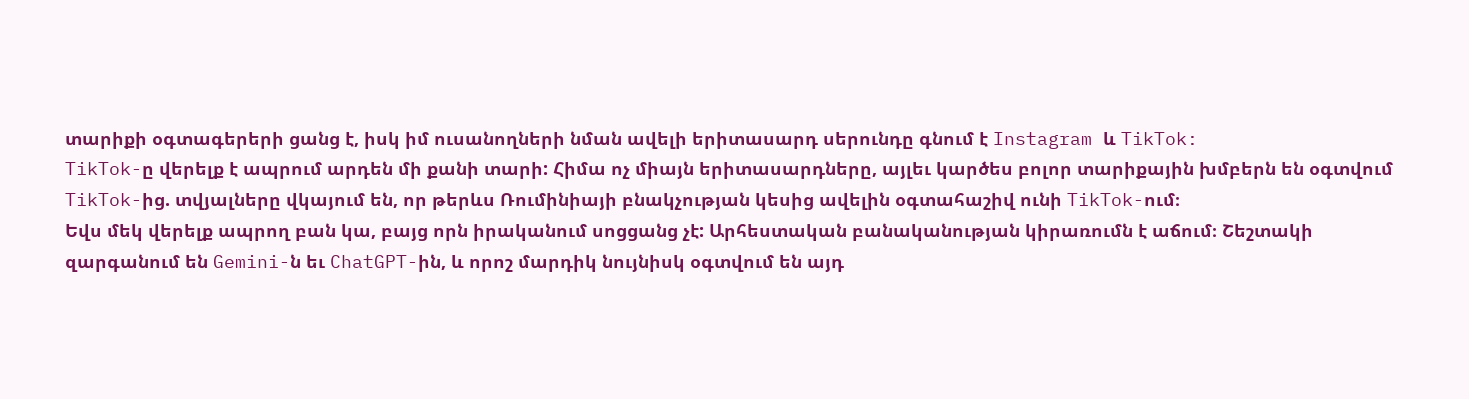տարիքի օգտագերերի ցանց է, իսկ իմ ուսանողների նման ավելի երիտասարդ սերունդը գնում է Instagram և TikTok:
TikTok-ը վերելք է ապրում արդեն մի քանի տարի: Հիմա ոչ միայն երիտասարդները, այլեւ կարծես բոլոր տարիքային խմբերն են օգտվում TikTok-ից. տվյալները վկայում են, որ թերևս Ռումինիայի բնակչության կեսից ավելին օգտահաշիվ ունի TikTok-ում։
Եվս մեկ վերելք ապրող բան կա, բայց որն իրականում սոցցանց չէ: Արհեստական բանականության կիրառումն է աճում։ Շեշտակի զարգանում են Gemini-ն եւ ChatGPT-ին, և որոշ մարդիկ նույնիսկ օգտվում են այդ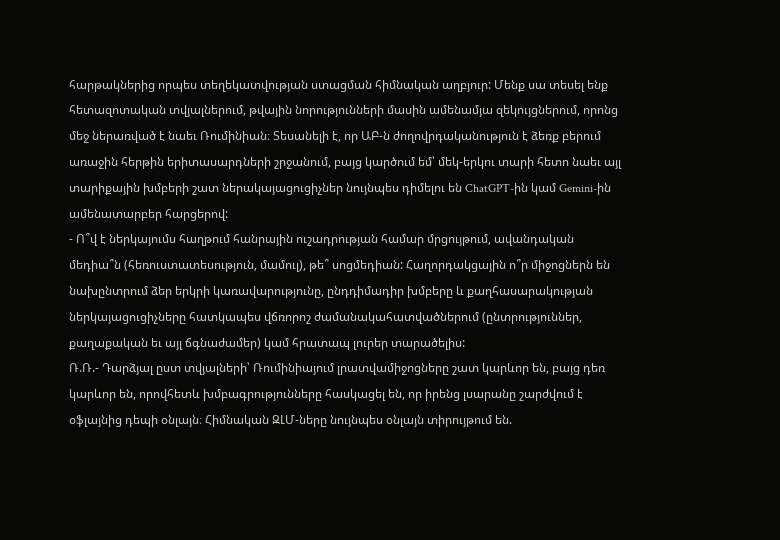հարթակներից որպես տեղեկատվության ստացման հիմնական աղբյուր: Մենք սա տեսել ենք հետազոտական տվյալներում, թվային նորությունների մասին ամենամյա զեկույցներում, որոնց մեջ ներառված է նաեւ Ռումինիան։ Տեսանելի է, որ ԱԲ-ն ժողովրդականություն է ձեռք բերում առաջին հերթին երիտասարդների շրջանում, բայց կարծում եմ՝ մեկ-երկու տարի հետո նաեւ այլ տարիքային խմբերի շատ ներակայացուցիչներ նույնպես դիմելու են ChatGPT-ին կամ Gemini-ին ամենատարբեր հարցերով:
- Ո՞վ է ներկայումս հաղթում հանրային ուշադրության համար մրցույթում, ավանդական մեդիա՞ն (հեռուստատեսություն, մամուլ), թե՞ սոցմեդիան: Հաղորդակցային ո՞ր միջոցներն են նախընտրում ձեր երկրի կառավարությունը, ընդդիմադիր խմբերը և քաղհասարակության ներկայացուցիչները հատկապես վճռորոշ ժամանակահատվածներում (ընտրություններ, քաղաքական եւ այլ ճգնաժամեր) կամ հրատապ լուրեր տարածելիս:
Ռ.Ռ.- Դարձյալ ըստ տվյալների՝ Ռումինիայում լրատվամիջոցները շատ կարևոր են, բայց դեռ կարևոր են, որովհետև խմբագրությունները հասկացել են, որ իրենց լսարանը շարժվում է օֆլայնից դեպի օնլայն։ Հիմնական ԶԼՄ-ները նույնպես օնլայն տիրույթում են.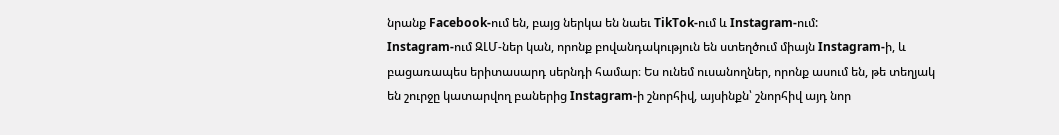նրանք Facebook-ում են, բայց ներկա են նաեւ TikTok-ում և Instagram-ում:
Instagram-ում ԶԼՄ-ներ կան, որոնք բովանդակություն են ստեղծում միայն Instagram-ի, և բացառապես երիտասարդ սերնդի համար։ Ես ունեմ ուսանողներ, որոնք ասում են, թե տեղյակ են շուրջը կատարվող բաներից Instagram-ի շնորհիվ, այսինքն՝ շնորհիվ այդ նոր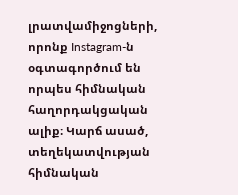լրատվամիջոցների, որոնք Instagram-ն օգտագործում են որպես հիմնական հաղորդակցական ալիք։ Կարճ ասած, տեղեկատվության հիմնական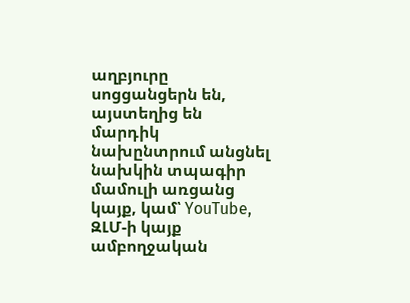աղբյուրը սոցցանցերն են, այստեղից են մարդիկ նախընտրում անցնել նախկին տպագիր մամուլի առցանց կայք, կամ՝ YouTube, ԶԼՄ-ի կայք ամբողջական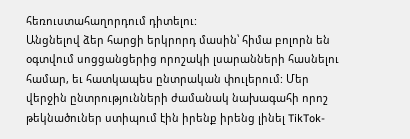հեռուստահաղորդում դիտելու:
Անցնելով ձեր հարցի երկրորդ մասին՝ հիմա բոլորն են օգտվում սոցցանցերից որոշակի լսարանների հասնելու համար, եւ հատկապես ընտրական փուլերում: Մեր վերջին ընտրությունների ժամանակ նախագահի որոշ թեկնածուներ ստիպում էին իրենք իրենց լինել TikTok-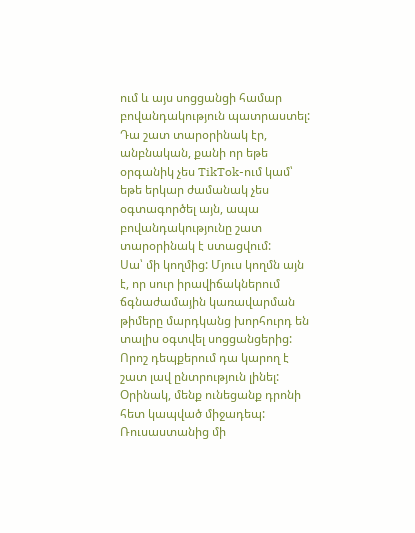ում և այս սոցցանցի համար բովանդակություն պատրաստել: Դա շատ տարօրինակ էր, անբնական, քանի որ եթե օրգանիկ չես TikTok-ում կամ՝ եթե երկար ժամանակ չես օգտագործել այն, ապա բովանդակությունը շատ տարօրինակ է ստացվում:
Սա՝ մի կողմից: Մյուս կողմն այն է, որ սուր իրավիճակներում ճգնաժամային կառավարման թիմերը մարդկանց խորհուրդ են տալիս օգտվել սոցցանցերից: Որոշ դեպքերում դա կարող է շատ լավ ընտրություն լինել: Օրինակ, մենք ունեցանք դրոնի հետ կապված միջադեպ: Ռուսաստանից մի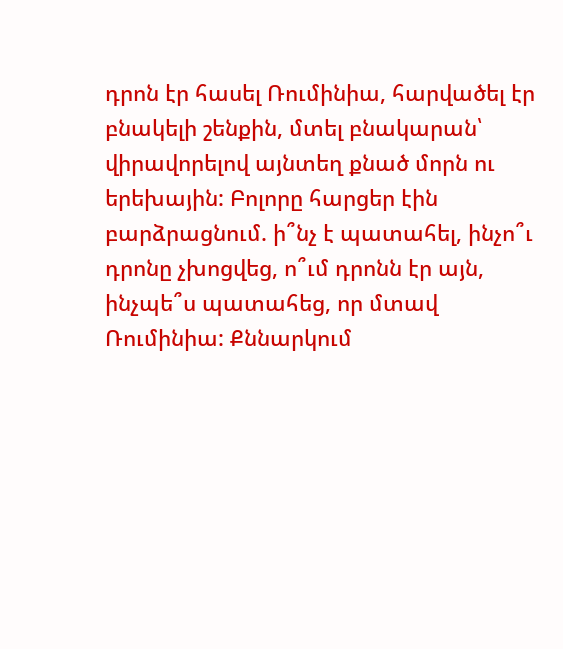դրոն էր հասել Ռումինիա, հարվածել էր բնակելի շենքին, մտել բնակարան՝ վիրավորելով այնտեղ քնած մորն ու երեխային: Բոլորը հարցեր էին բարձրացնում. ի՞նչ է պատահել, ինչո՞ւ դրոնը չխոցվեց, ո՞ւմ դրոնն էր այն, ինչպե՞ս պատահեց, որ մտավ Ռումինիա: Քննարկում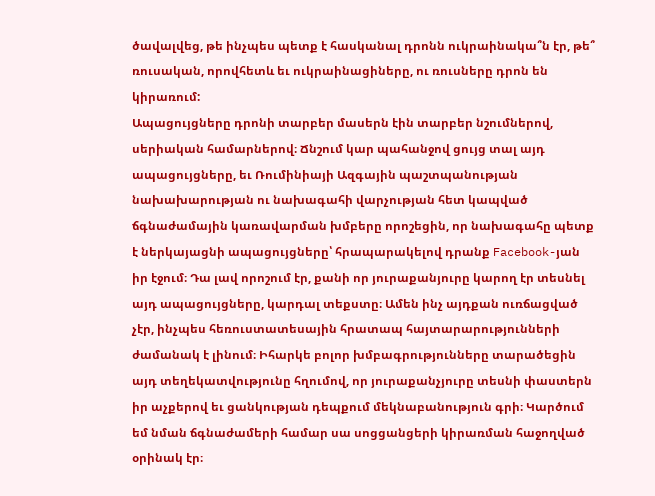ծավալվեց, թե ինչպես պետք է հասկանալ դրոնն ուկրաինակա՞ն էր, թե՞ ռուսական, որովհետև եւ ուկրաինացիները, ու ռուսները դրոն են կիրառում:
Ապացույցները դրոնի տարբեր մասերն էին տարբեր նշումներով, սերիական համարներով։ Ճնշում կար պահանջով ցույց տալ այդ ապացույցները, եւ Ռումինիայի Ազգային պաշտպանության նախախարության ու նախագահի վարչության հետ կապված ճգնաժամային կառավարման խմբերը որոշեցին, որ նախագահը պետք է ներկայացնի ապացույցները՝ հրապարակելով դրանք Facebook-յան իր էջում։ Դա լավ որոշում էր, քանի որ յուրաքանյուրը կարող էր տեսնել այդ ապացույցները, կարդալ տեքստը։ Ամեն ինչ այդքան ուռճացված չէր, ինչպես հեռուստատեսային հրատապ հայտարարությունների ժամանակ է լինում։ Իհարկե բոլոր խմբագրությունները տարածեցին այդ տեղեկատվությունը հղումով, որ յուրաքանչյուրը տեսնի փաստերն իր աչքերով եւ ցանկության դեպքում մեկնաբանություն գրի։ Կարծում եմ նման ճգնաժամերի համար սա սոցցանցերի կիրառման հաջողված օրինակ էր։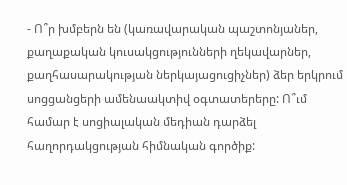- Ո՞ր խմբերն են (կառավարական պաշտոնյաներ, քաղաքական կուսակցությունների ղեկավարներ, քաղհասարակության ներկայացուցիչներ) ձեր երկրում սոցցանցերի ամենաակտիվ օգտատերերը: Ո՞ւմ համար է սոցիալական մեդիան դարձել հաղորդակցության հիմնական գործիք: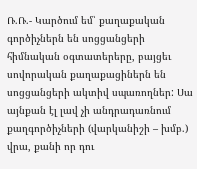Ռ.Ռ.- Կարծում եմ՝ քաղաքական գործիչներն են սոցցանցերի հիմնական օգտատերերը, բայցեւ սովորական քաղաքացիներն են սոցցանցերի ակտիվ սպառողներ: Սա այնքան էլ լավ չի անդրադառնում քաղգործիչների (վարկանիշի – խմբ.) վրա, քանի որ դու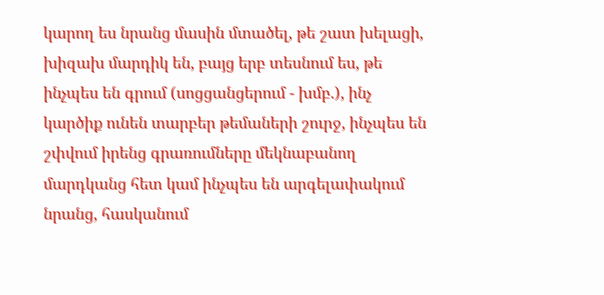կարող ես նրանց մասին մտածել, թե շատ խելացի, խիզախ մարդիկ են, բայց երբ տեսնում ես, թե ինչպես են գրում (սոցցանցերում - խմբ.), ինչ կարծիք ունեն տարբեր թեմաների շուրջ, ինչպես են շփվում իրենց գրառումները մեկնաբանող մարդկանց հետ կամ ինչպես են արգելափակում նրանց, հասկանում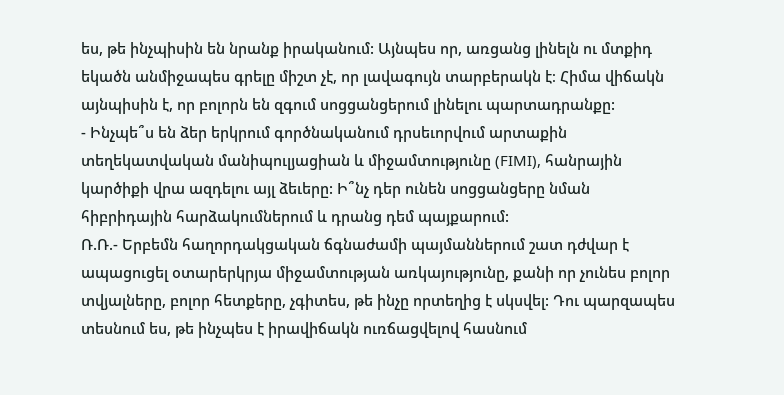ես, թե ինչպիսին են նրանք իրականում: Այնպես որ, առցանց լինելն ու մտքիդ եկածն անմիջապես գրելը միշտ չէ, որ լավագույն տարբերակն է։ Հիմա վիճակն այնպիսին է, որ բոլորն են զգում սոցցանցերում լինելու պարտադրանքը:
- Ինչպե՞ս են ձեր երկրում գործնականում դրսեւորվում արտաքին տեղեկատվական մանիպուլյացիան և միջամտությունը (FIMI), հանրային կարծիքի վրա ազդելու այլ ձեւերը: Ի՞նչ դեր ունեն սոցցանցերը նման հիբրիդային հարձակումներում և դրանց դեմ պայքարում:
Ռ.Ռ.- Երբեմն հաղորդակցական ճգնաժամի պայմաններում շատ դժվար է ապացուցել օտարերկրյա միջամտության առկայությունը, քանի որ չունես բոլոր տվյալները, բոլոր հետքերը, չգիտես, թե ինչը որտեղից է սկսվել: Դու պարզապես տեսնում ես, թե ինչպես է իրավիճակն ուռճացվելով հասնում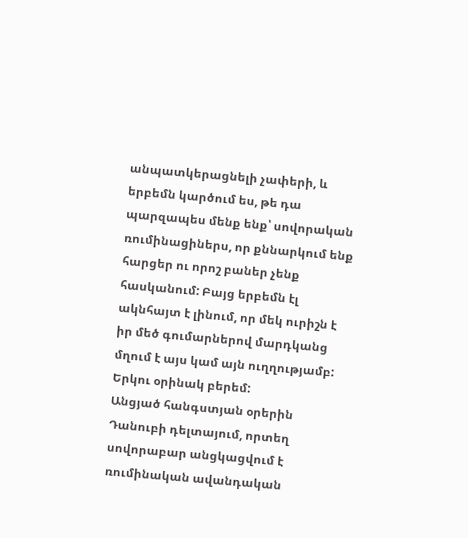անպատկերացնելի չափերի, և երբեմն կարծում ես, թե դա պարզապես մենք ենք՝ սովորական ռումինացիներս, որ քննարկում ենք հարցեր ու որոշ բաներ չենք հասկանում: Բայց երբեմն էլ ակնհայտ է լինում, որ մեկ ուրիշն է իր մեծ գումարներով մարդկանց մղում է այս կամ այն ուղղությամբ: Երկու օրինակ բերեմ:
Անցյած հանգստյան օրերին Դանուբի դելտայում, որտեղ սովորաբար անցկացվում է ռումինական ավանդական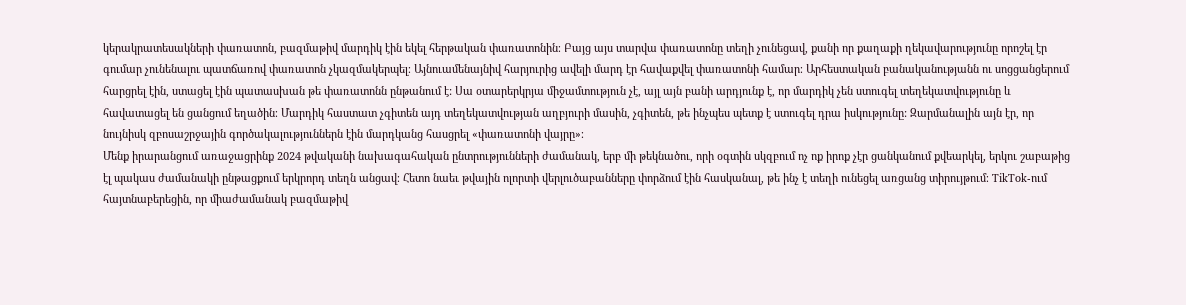կերակրատեսակների փառատոն, բազմաթիվ մարդիկ էին եկել հերթական փառատոնին։ Բայց այս տարվա փառատոնը տեղի չունեցավ, քանի որ քաղաքի ղեկավարությունը որոշել էր գումար չունենալու պատճառով փառատոն չկազմակերպել։ Այնուամենայնիվ հարյուրից ավելի մարդ էր հավաքվել փառատոնի համար։ Արհեստական բանականությանն ու սոցցանցերում հարցրել էին, ստացել էին պատասխան թե փառատոնն ընթանում է: Սա օտարերկրյա միջամտություն չէ, այլ այն բանի արդյունք է, որ մարդիկ չեն ստուգել տեղեկատվությունը և հավատացել են ցանցում եղածին։ Մարդիկ հաստատ չգիտեն այդ տեղեկատվության աղբյուրի մասին, չգիտեն, թե ինչպես պետք է ստուգել դրա իսկությունը: Զարմանալին այն էր, որ նույնիսկ զբոսաշրջային գործակալություններն էին մարդկանց հասցրել «փառատոնի վայրը»։
Մենք իրարանցում առաջացրինք 2024 թվականի նախագահական ընտրությունների ժամանակ, երբ մի թեկնածու, որի օգտին սկզբում ոչ ոք իրոք չէր ցանկանում քվեարկել, երկու շաբաթից էլ պակաս ժամանակի ընթացքում երկրորդ տեղն անցավ։ Հետո նաեւ թվային ոլորտի վերլուծաբանները փորձում էին հասկանալ, թե ինչ է տեղի ունեցել առցանց տիրույթում։ TikTok-ում հայտնաբերեցին, որ միաժամանակ բազմաթիվ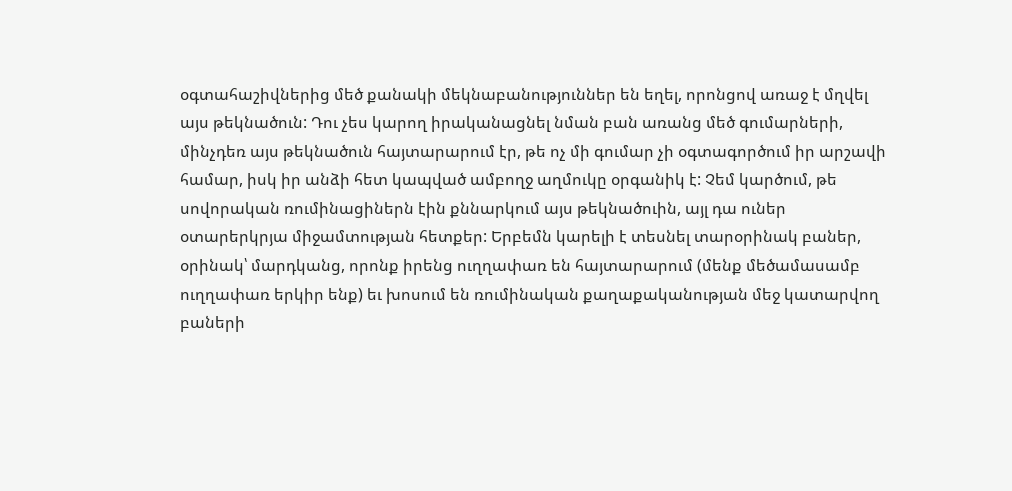օգտահաշիվներից մեծ քանակի մեկնաբանություններ են եղել, որոնցով առաջ է մղվել այս թեկնածուն: Դու չես կարող իրականացնել նման բան առանց մեծ գումարների, մինչդեռ այս թեկնածուն հայտարարում էր, թե ոչ մի գումար չի օգտագործում իր արշավի համար, իսկ իր անձի հետ կապված ամբողջ աղմուկը օրգանիկ է: Չեմ կարծում, թե սովորական ռումինացիներն էին քննարկում այս թեկնածուին, այլ դա ուներ օտարերկրյա միջամտության հետքեր: Երբեմն կարելի է տեսնել տարօրինակ բաներ, օրինակ՝ մարդկանց, որոնք իրենց ուղղափառ են հայտարարում (մենք մեծամասամբ ուղղափառ երկիր ենք) եւ խոսում են ռումինական քաղաքականության մեջ կատարվող բաների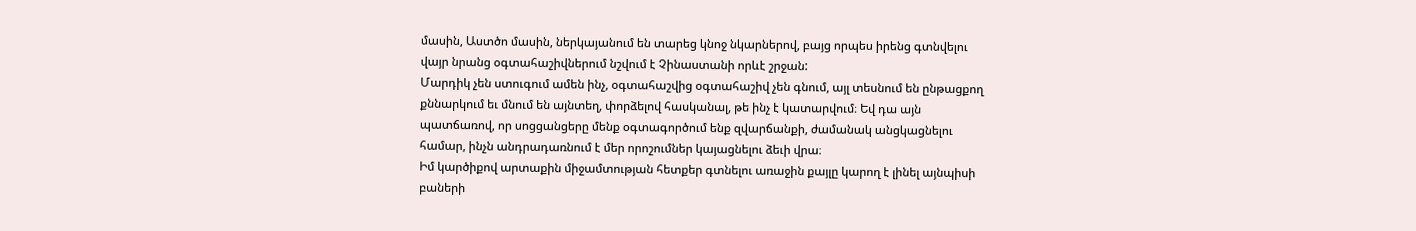մասին, Աստծո մասին, ներկայանում են տարեց կնոջ նկարներով, բայց որպես իրենց գտնվելու վայր նրանց օգտահաշիվներում նշվում է Չինաստանի որևէ շրջան:
Մարդիկ չեն ստուգում ամեն ինչ, օգտահաշվից օգտահաշիվ չեն գնում, այլ տեսնում են ընթացքող քննարկում եւ մնում են այնտեղ, փորձելով հասկանալ, թե ինչ է կատարվում։ Եվ դա այն պատճառով, որ սոցցանցերը մենք օգտագործում ենք զվարճանքի, ժամանակ անցկացնելու համար, ինչն անդրադառնում է մեր որոշումներ կայացնելու ձեւի վրա։
Իմ կարծիքով արտաքին միջամտության հետքեր գտնելու առաջին քայլը կարող է լինել այնպիսի բաների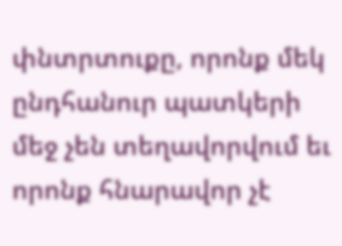փնտրտուքը, որոնք մեկ ընդհանուր պատկերի մեջ չեն տեղավորվում եւ որոնք հնարավոր չէ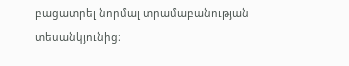բացատրել նորմալ տրամաբանության տեսանկյունից։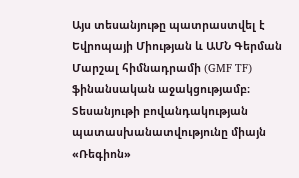Այս տեսանյութը պատրաստվել է Եվրոպայի Միության և ԱՄՆ Գերման Մարշալ հիմնադրամի (GMF TF) ֆինանսական աջակցությամբ։ Տեսանյութի բովանդակության պատասխանատվությունը միայն «Ռեգիոն»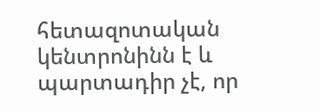հետազոտական կենտրոնինն է և պարտադիր չէ, որ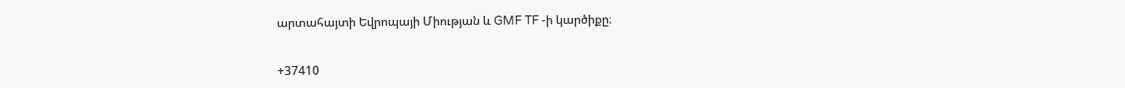արտահայտի Եվրոպայի Միության և GMF TF -ի կարծիքը։


+37410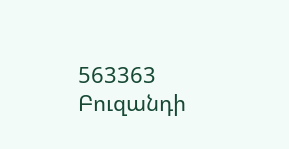563363
Բուզանդի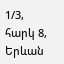1/3, հարկ 8, Երևան